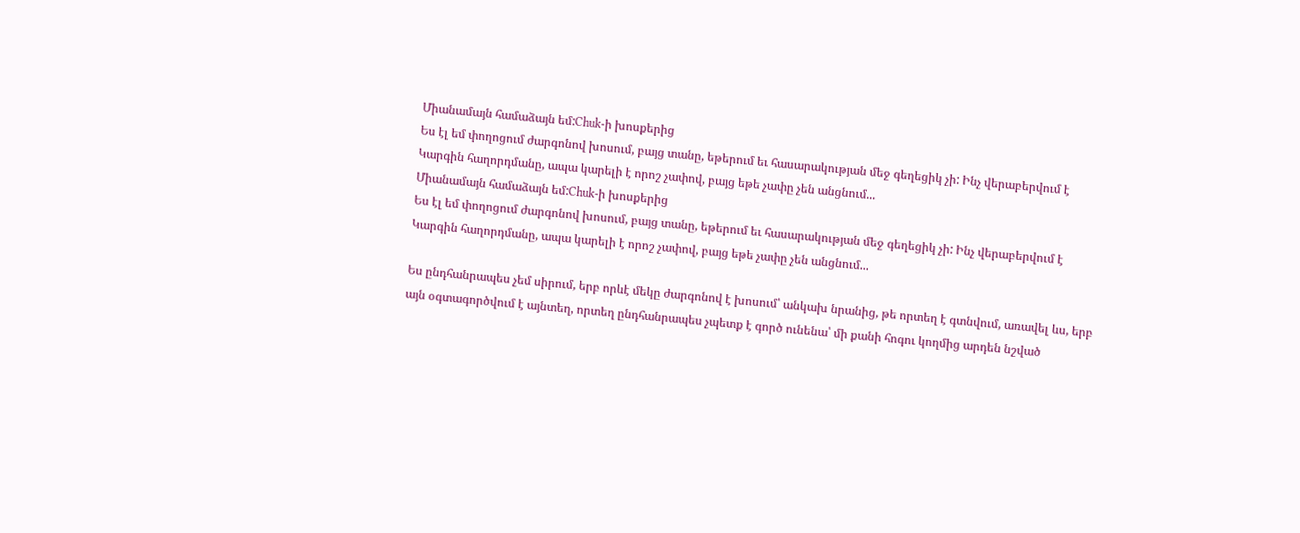Միանամայն համաձայն եմ:Chuk-ի խոսքերից
Ես էլ եմ փողոցում ժարգոնով խոսում, բայց տանը, եթերում եւ հասարակության մեջ գեղեցիկ չի: Ինչ վերաբերվում է Կարգին հաղորդմանը, ապա կարելի է որոշ չափով, բայց եթե չափը չեն անցնում...
Միանամայն համաձայն եմ:Chuk-ի խոսքերից
Ես էլ եմ փողոցում ժարգոնով խոսում, բայց տանը, եթերում եւ հասարակության մեջ գեղեցիկ չի: Ինչ վերաբերվում է Կարգին հաղորդմանը, ապա կարելի է որոշ չափով, բայց եթե չափը չեն անցնում...

Ես ընդհանրապես չեմ սիրում, երբ որևէ մեկը ժարգոնով է խոսում՝ անկախ նրանից, թե որտեղ է գտնվում, առավել ևս, երբ այն օգտագործվում է այնտեղ, որտեղ ընդհանրապես չպետք է գործ ունենա՝ մի քանի հոգու կողմից արդեն նշված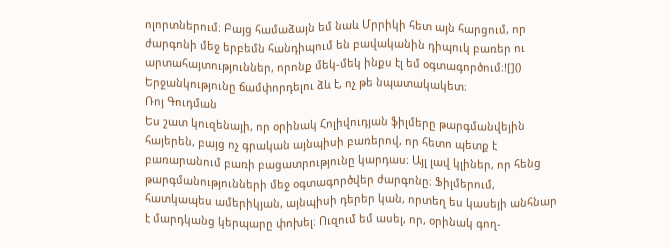ոլորտներում։ Բայց համաձայն եմ նաև Մրրիկի հետ այն հարցում, որ ժարգոնի մեջ երբեմն հանդիպում են բավականին դիպուկ բառեր ու արտահայտություններ, որոնք մեկ-մեկ ինքս էլ եմ օգտագործում։![]()
Երջանկությունը ճամփորդելու ձև է, ոչ թե նպատակակետ։
Ռոյ Գուդման
Ես շատ կուզենայի, որ օրինակ Հոլիվուդյան ֆիլմերը թարգմանվեյին հայերեն, բայց ոչ գրական այնպիսի բառերով, որ հետո պետք է բառարանում բառի բացատրությունը կարդաս։ Այլ լավ կլիներ, որ հենց թարգմանությունների մեջ օգտագործվեր ժարգոնը։ Ֆիլմերում, հատկապես ամերիկյան, այնպիսի դերեր կան, որտեղ ես կասեյի անհնար է մարդկանց կերպարը փոխել։ Ուզում եմ ասել, որ, օրինակ գող-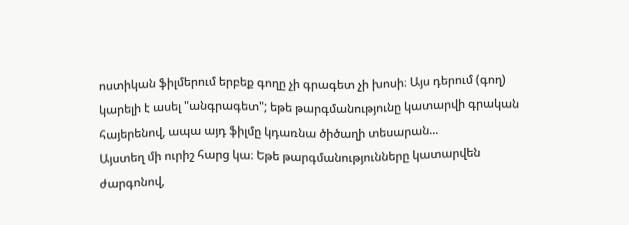ոստիկան ֆիլմերում երբեք գողը չի գրագետ չի խոսի։ Այս դերում (գող) կարելի է ասել "անգրագետ"; եթե թարգմանությունը կատարվի գրական հայերենով, ապա այդ ֆիլմը կդառնա ծիծաղի տեսարան...
Այստեղ մի ուրիշ հարց կա։ Եթե թարգմանությունները կատարվեն ժարգոնով,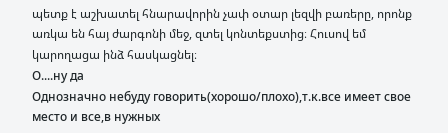պետք է աշխատել հնարավորին չափ օտար լեզվի բառերը, որոնք առկա են հայ ժարգոնի մեջ, զտել կոնտեքստից։ Հուսով եմ կարողացա ինձ հասկացնել։
О....ну да
Однозначно небуду говорить(хорошо/плохо),т.к.все имеет свое место и все,в нужных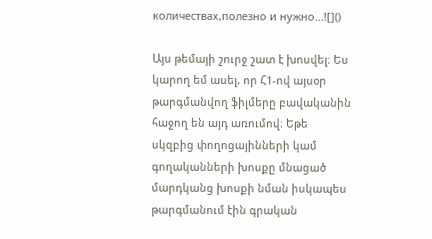количествах,полезно и нужно...![]()

Այս թեմայի շուրջ շատ է խոսվել։ Ես կարող եմ ասել, որ Հ1-ով այսօր թարգմանվող ֆիլմերը բավականին հաջող են այդ առումով։ Եթե սկզբից փողոցայինների կամ գողականների խոսքը մնացած մարդկանց խոսքի նման իսկապես թարգմանում էին գրական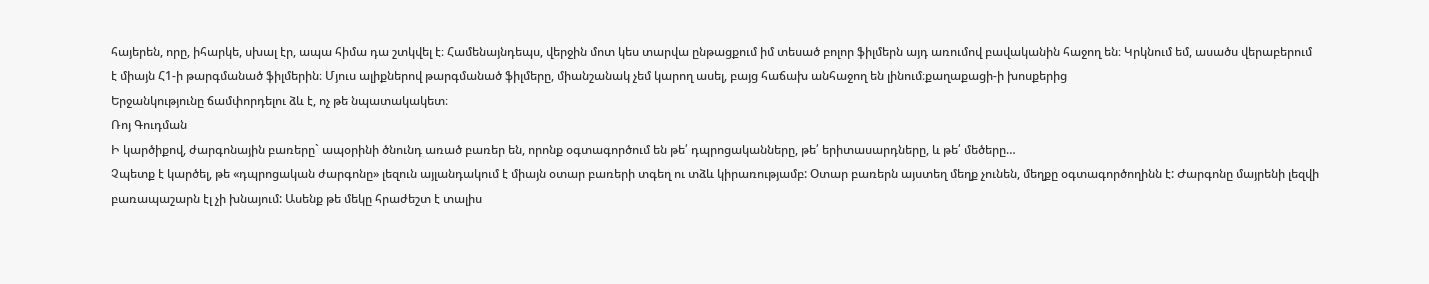հայերեն, որը, իհարկե, սխալ էր, ապա հիմա դա շտկվել է։ Համենայնդեպս, վերջին մոտ կես տարվա ընթացքում իմ տեսած բոլոր ֆիլմերն այդ առումով բավականին հաջող են։ Կրկնում եմ, ասածս վերաբերում է միայն Հ1-ի թարգմանած ֆիլմերին։ Մյուս ալիքներով թարգմանած ֆիլմերը, միանշանակ չեմ կարող ասել, բայց հաճախ անհաջող են լինում։քաղաքացի-ի խոսքերից
Երջանկությունը ճամփորդելու ձև է, ոչ թե նպատակակետ։
Ռոյ Գուդման
Ի կարծիքով, ժարգոնային բառերը` ապօրինի ծնունդ առած բառեր են, որոնք օգտագործում են թե՛ դպրոցականները, թե՛ երիտասարդները, և թե՛ մեծերը…
Չպետք է կարծել, թե «դպրոցական ժարգոնը» լեզուն այլանդակում է միայն օտար բառերի տգեղ ու տձև կիրառությամբ: Օտար բառերն այստեղ մեղք չունեն, մեղքը օգտագործողինն է: Ժարգոնը մայրենի լեզվի բառապաշարն էլ չի խնայում: Ասենք թե մեկը հրաժեշտ է տալիս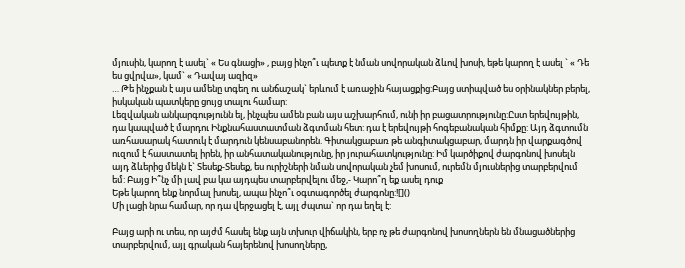մյուսին, կարող է ասել` « Ես գնացի» , բայց ինչո՞ւ պետք է նման սովորական ձևով խոսի, եթե կարող է ասել ` « Դե ես ցվրվա», կամ` « Դավայ ազիզ»
… Թե ինչքան է այս ամենը տգեղ ու անճաշակ` երևում է առաջին հայացքից:Բայց ստիպված ես օրինակներ բերել, իսկական պատկերը ցույց տալու համար:
Լեզվական անկարգությունն ել, ինչպես ամեն բան այս աշխարհում, ունի իր բացատրությունը:Ըստ երեվույթին, դա կապված է մարդու Ինքնահաստատման ձգտման հետ: դա է երեվույթի հոգեբանական հիմքը: Այդ ձգտումն առհասարակ հատուկ է մարդուն կենսաբանորեն. Գիտակցաբառ թե անգիտակցաբար, մարդն իր վարքագծով ուզում է հաստատել իրեն, իր անհատականությունը, իր յուրահատկությունը: Իմ կարծիքով ժարգոնով խոսելն այդ ձևերից մեկն է` Տեսեք-Տեսեք, ես ուրիշների նման սովորական չեմ խոսում, ուրեմն մյուսներից տարբերվում եմ: Բայց Ի՞նչ մի լավ բա կա այդպես տարբերվելու մեջ,- Կարո՞ղ եք ասել դուք
Եթե կարող ենք նորմալ խոսել, ապա ինչո՞ւ օգտագործել ժարգոնը:![]()
Մի լացի նրա համար, որ դա վերջացել է, այլ ժպտա` որ դա եղել է:

Բայց արի ու տես, որ այժմ հասել ենք այն տխուր վիճակին, երբ ոչ թե ժարգոնով խոսողներն են մնացածներից տարբերվում, այլ գրական հայերենով խոսողները,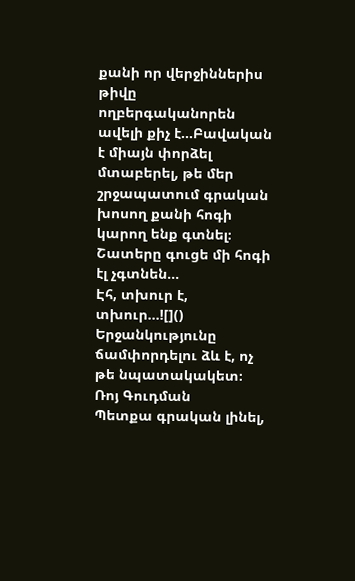քանի որ վերջիններիս թիվը ողբերգականորեն ավելի քիչ է...Բավական է միայն փորձել մտաբերել, թե մեր շրջապատում գրական խոսող քանի հոգի կարող ենք գտնել։ Շատերը գուցե մի հոգի էլ չգտնեն...
Էհ, տխուր է, տխուր...![]()
Երջանկությունը ճամփորդելու ձև է, ոչ թե նպատակակետ։
Ռոյ Գուդման
Պետքա գրական լինել,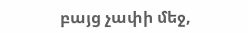բայց չափի մեջ,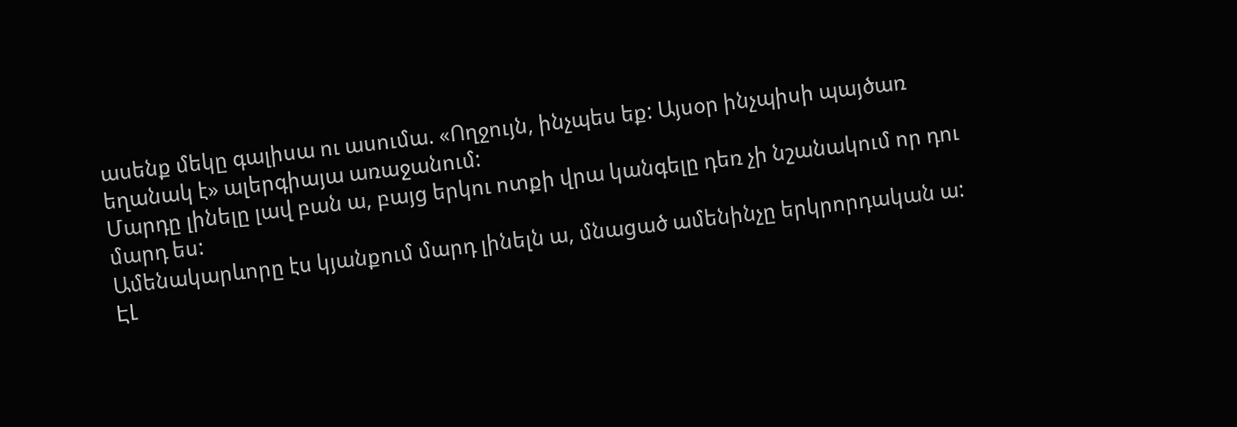ասենք մեկը գալիսա ու ասումա. «Ողջույն, ինչպես եք: Այսօր ինչպիսի պայծառ եղանակ է» ալերգիայա առաջանում:
Մարդը լինելը լավ բան ա, բայց երկու ոտքի վրա կանգելը դեռ չի նշանակում որ դու մարդ ես:
Ամենակարևորը էս կյանքում մարդ լինելն ա, մնացած ամենինչը երկրորդական ա:
ԷԼ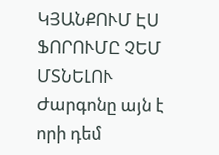ԿՅԱՆՔՈՒՄ ԷՍ ՖՈՐՈՒՄԸ ՉԵՄ ՄՏՆԵԼՈՒ
Ժարգոնը այն է որի դեմ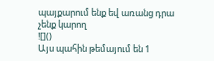պայքարում ենք եվ առանց դրա չենք կարող
![]()
Այս պահին թեմայում են 1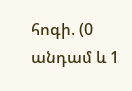հոգի. (0 անդամ և 1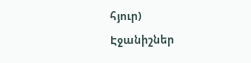հյուր)
Էջանիշներ